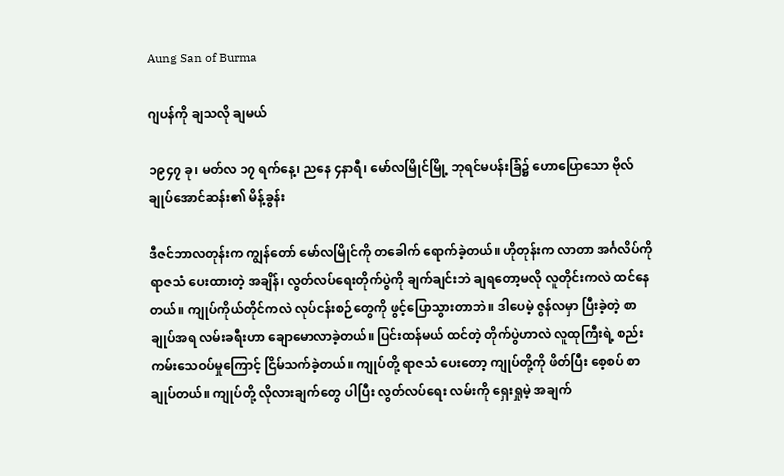Aung San of Burma

ဂျပန်ကို ချသလို ချမယ်

၁၉၄၇ ခု၊ မတ်လ ၁၇ ရက်နေ့၊ ညနေ ၄နာရီ၊ မော်လမြိုင်မြို့ ဘုရင်မပန်းခြံ၌ ဟောပြောသော ဗိုလ်ချုပ်အောင်ဆန်း၏ မိန့်ခွန်း

ဒီဇင်ဘာလတုန်းက ကျွန်တော် မော်လမြိုင်ကို တခေါက် ရောက်ခဲ့တယ်။ ဟိုတုန်းက လာတာ အင်္ဂလိပ်ကို ရာဇသံ ပေးထားတဲ့ အချိန်၊ လွတ်လပ်ရေးတိုက်ပွဲကို ချက်ချင်းဘဲ ချရတော့မလို လူတိုင်းကလဲ ထင်နေတယ်။ ကျုပ်ကိုယ်တိုင်ကလဲ လုပ်ငန်းစဉ်တွေကို ဖွင့်ပြောသွားတာဘဲ။ ဒါပေမဲ့ ဇွန်လမှာ ပြီးခဲ့တဲ့ စာချုပ်အရ လမ်းခရီးဟာ ချောမောလာခဲ့တယ်။ ပြင်းထန်မယ် ထင်တဲ့ တိုက်ပွဲဟာလဲ လူထုကြီးရဲ့ စည်းကမ်းသေဝပ်မှုကြောင့် ငြိမ်သက်ခဲ့တယ်။ ကျုပ်တို့ ရာဇသံ ပေးတော့ ကျုပ်တို့ကို ဖိတ်ပြီး စေ့စပ် စာချုပ်တယ်။ ကျုပ်တို့ လိုလားချက်တွေ ပါပြီး လွတ်လပ်ရေး လမ်းကို ရှေးရှုမဲ့ အချက်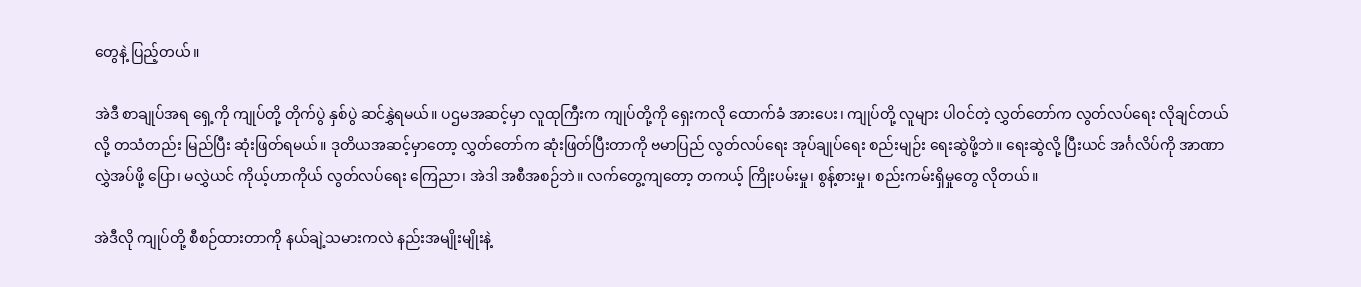တွေနဲ့ ပြည့်တယ်။

အဲဒီ စာချုပ်အရ ရှေ့ကို ကျုပ်တို့ တိုက်ပွဲ နှစ်ပွဲ ဆင်နွှဲရမယ်။ ပဌမအဆင့်မှာ လူထုကြီးက ကျုပ်တို့ကို ရှေးကလို ထောက်ခံ အားပေး၊ ကျုပ်တို့ လူများ ပါဝင်တဲ့ လွှတ်တော်က လွတ်လပ်ရေး လိုချင်တယ်လို့ တသံတည်း မြည်ပြီး ဆုံးဖြတ်ရမယ်။ ဒုတိယအဆင့်မှာတော့ လွှတ်တော်က ဆုံးဖြတ်ပြီးတာကို ဗမာပြည် လွတ်လပ်ရေး အုပ်ချုပ်ရေး စည်းမျဉ်း ရေးဆွဲဖို့ဘဲ။ ရေးဆွဲလို့ ပြီးယင် အင်္ဂလိပ်ကို အာဏာ လွှဲအပ်ဖို့ ပြော၊ မလွှဲယင် ကိုယ့်ဟာကိုယ် လွတ်လပ်ရေး ကြေညာ၊ အဲဒါ အစီအစဉ်ဘဲ။ လက်တွေ့ကျတော့ တကယ့် ကြိုးပမ်းမှု၊ စွန့်စားမှု၊ စည်းကမ်းရှိမှုတွေ လိုတယ်။

အဲဒီလို ကျုပ်တို့ စီစဉ်ထားတာကို နယ်ချဲ့သမားကလဲ နည်းအမျိုးမျိုးနဲ့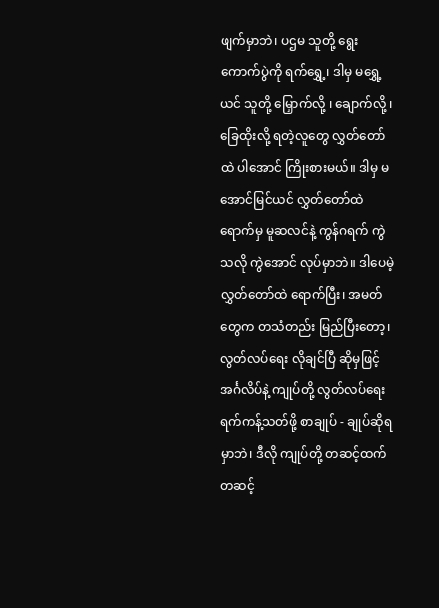ဖျက်မှာဘဲ၊ ပဌမ သူတို့ ရွေးကောက်ပွဲကို ရက်ရွှေ့၊ ဒါမှ မရွှေ့ယင် သူတို့ မြှောက်လို့ ၊ ချောက်လို့ ၊ ခြေထိုးလို့ ရတဲ့လူတွေ လွှတ်တော်ထဲ ပါအောင် ကြိုးစားမယ်။ ဒါမှ မအောင်မြင်ယင် လွှတ်တော်ထဲ ရောက်မှ မူဆလင်နဲ့ ကွန်ဂရက် ကွဲသလို ကွဲအောင် လုပ်မှာဘဲ။ ဒါပေမဲ့ လွှတ်တော်ထဲ ရောက်ပြီး၊ အမတ်တွေက တသံတည်း မြည်ပြီးတော့၊ လွတ်လပ်ရေး လိုချင်ပြီ ဆိုမှဖြင့် အင်္ဂလိပ်နဲ့ ကျုပ်တို့ လွတ်လပ်ရေး ရက်ကန့်သတ်ဖို့ စာချုပ် - ချုပ်ဆိုရမှာဘဲ၊ ဒီလို ကျုပ်တို့ တဆင့်ထက်တဆင့်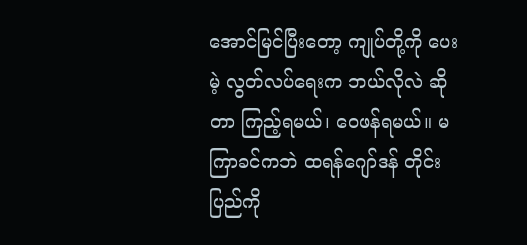အောင်မြင်ပြီးတော့ ကျုပ်တို့ကို ပေးမဲ့ လွတ်လပ်ရေးက ဘယ်လိုလဲ ဆိုတာ ကြည့်ရမယ်၊ ဝေဖန်ရမယ်။ မကြာခင်ကဘဲ ထရန်ဂျော်ဒန် တိုင်းပြည်ကို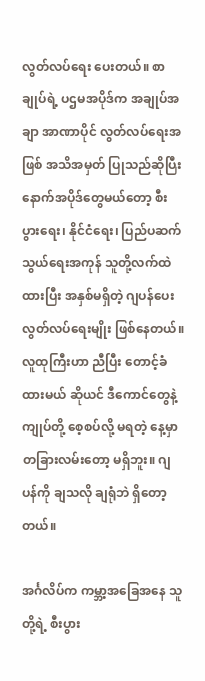လွတ်လပ်ရေး ပေးတယ်။ စာချုပ်ရဲ့ ပဌမအပိုဒ်က အချုပ်အချာ အာဏာပိုင် လွတ်လပ်ရေးအဖြစ် အသိအမှတ် ပြုသည်ဆိုပြီး နောက်အပိုဒ်တွေမယ်တော့ စီးပွားရေး၊ နိုင်ငံရေး၊ ပြည်ပဆက်သွယ်ရေးအကုန် သူတို့လက်ထဲ ထားပြီး အနှစ်မရှိတဲ့ ဂျပန်ပေးလွတ်လပ်ရေးမျိုး ဖြစ်နေတယ်။ လူထုကြီးဟာ ညီပြီး တောင့်ခံထားမယ် ဆိုယင် ဒီကောင်တွေနဲ့ ကျုပ်တို့ စေ့စပ်လို့ မရတဲ့ နေ့မှာ တခြားလမ်းတော့ မရှိဘူး။ ဂျပန်ကို ချသလို ချရုံဘဲ ရှိတော့တယ်။

အင်္ဂလိပ်က ကမ္ဘာ့အခြေအနေ သူတို့ရဲ့ စီးပွား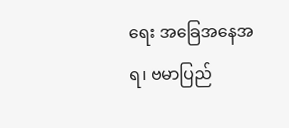ရေး အခြေအနေအရ၊ ဗမာပြည်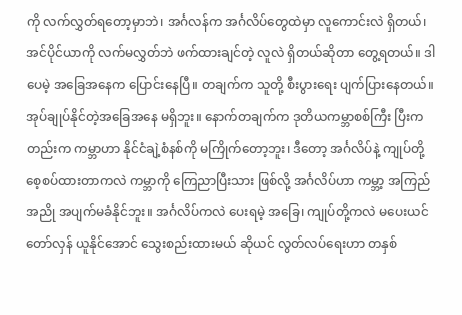ကို လက်လွှတ်ရတော့မှာဘဲ၊ အင်္ဂလန်က အင်္ဂလိပ်တွေထဲမှာ လူကောင်းလဲ ရှိတယ်၊ အင်ပိုင်ယာကို လက်မလွှတ်ဘဲ ဖက်ထားချင်တဲ့ လူလဲ ရှိတယ်ဆိုတာ တွေ့ရတယ်။ ဒါပေမဲ့ အခြေအနေက ပြောင်းနေပြီ။ တချက်က သူတို့ စီးပွားရေး ပျက်ပြားနေတယ်။ အုပ်ချုပ်နိုင်တဲ့အခြေအနေ မရှိဘူး။ နောက်တချက်က ဒုတိယကမ္ဘာစစ်ကြီး ပြီးကတည်းက ကမ္ဘာဟာ နိုင်ငံချဲ့စံနစ်ကို မကြိုက်တော့ဘူး၊ ဒီတော့ အင်္ဂလိပ်နဲ့ ကျုပ်တို့ စေ့စပ်ထားတာကလဲ ကမ္ဘာကို ကြေညာပြီးသား ဖြစ်လို့ အင်္ဂလိပ်ဟာ ကမ္ဘာ့ အကြည်အညို အပျက်မခံနိုင်ဘူး။ အင်္ဂလိပ်ကလဲ ပေးရမဲ့ အခြေ၊ ကျုပ်တို့ကလဲ မပေးယင် တော်လှန် ယူနိုင်အောင် သွေးစည်းထားမယ် ဆိုယင် လွတ်လပ်ရေးဟာ တနှစ်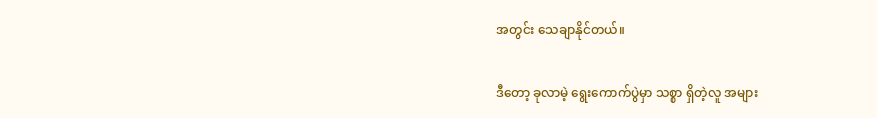အတွင်း သေချာနိုင်တယ်။

ဒီတော့ ခုလာမဲ့ ရွေးကောက်ပွဲမှာ သစ္စာ ရှိတဲ့လူ အများ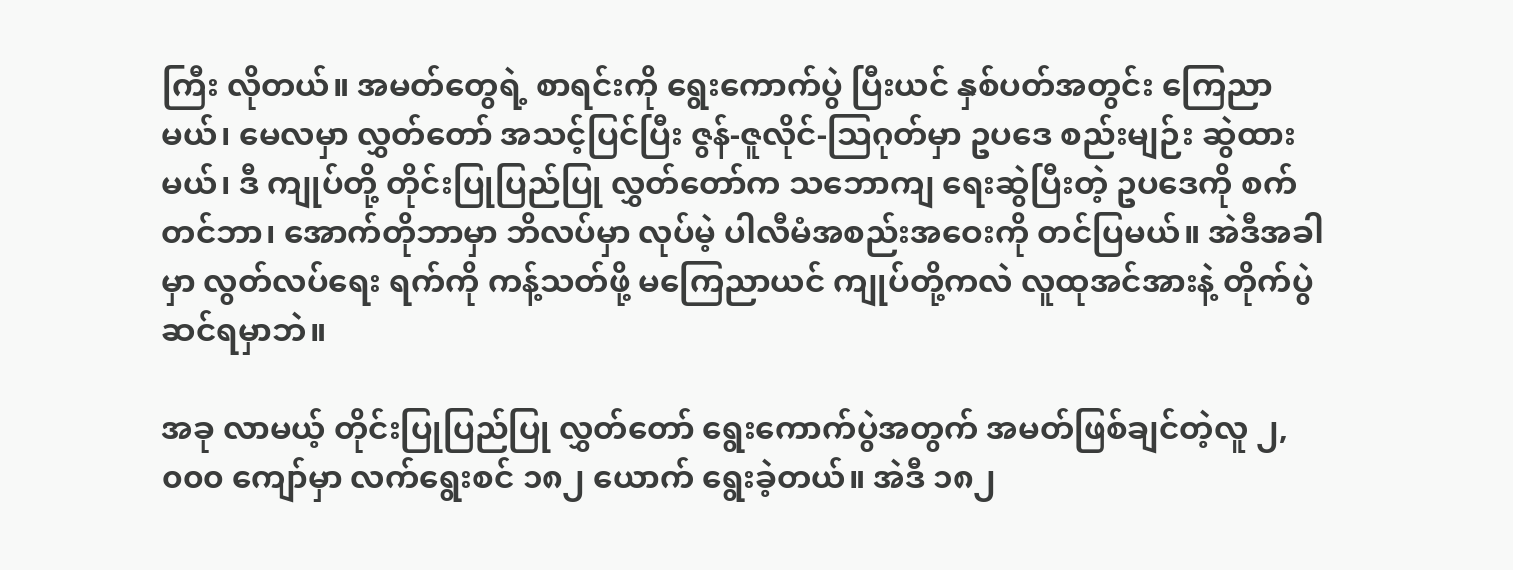ကြီး လိုတယ်။ အမတ်တွေရဲ့ စာရင်းကို ရွေးကောက်ပွဲ ပြီးယင် နှစ်ပတ်အတွင်း ကြေညာမယ်၊ မေလမှာ လွှတ်တော် အသင့်ပြင်ပြီး ဇွန်-ဇူလိုင်-သြဂုတ်မှာ ဥပဒေ စည်းမျဉ်း ဆွဲထားမယ်၊ ဒီ ကျုပ်တို့ တိုင်းပြုပြည်ပြု လွှတ်တော်က သဘောကျ ရေးဆွဲပြီးတဲ့ ဥပဒေကို စက်တင်ဘာ၊ အောက်တိုဘာမှာ ဘိလပ်မှာ လုပ်မဲ့ ပါလီမံအစည်းအဝေးကို တင်ပြမယ်။ အဲဒီအခါမှာ လွတ်လပ်ရေး ရက်ကို ကန့်သတ်ဖို့ မကြေညာယင် ကျုပ်တို့ကလဲ လူထုအင်အားနဲ့ တိုက်ပွဲ ဆင်ရမှာဘဲ။

အခု လာမယ့် တိုင်းပြုပြည်ပြု လွှတ်တော် ရွေးကောက်ပွဲအတွက် အမတ်ဖြစ်ချင်တဲ့လူ ၂,၀၀၀ ကျော်မှာ လက်ရွေးစင် ၁၈၂ ယောက် ရွေးခဲ့တယ်။ အဲဒီ ၁၈၂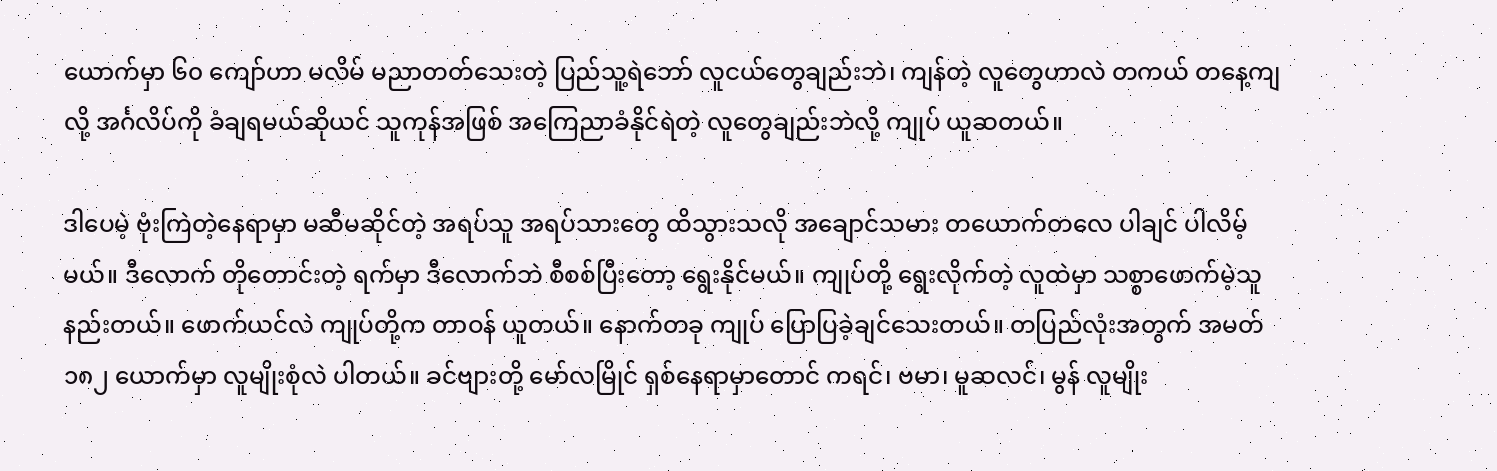ယောက်မှာ ၆၀ ကျော်ဟာ မလိမ် မညာတတ်သေးတဲ့ ပြည်သူ့ရဲဘော် လူငယ်တွေချည်းဘဲ၊ ကျန်တဲ့ လူတွေဟာလဲ တကယ် တနေ့ကျလို့ အင်္ဂလိပ်ကို ခံချရမယ်ဆိုယင် သူကုန်အဖြစ် အကြေညာခံနိုင်ရဲတဲ့ လူတွေချည်းဘဲလို့ ကျုပ် ယူဆတယ်။

ဒါပေမဲ့ ဗုံးကြဲတဲ့နေရာမှာ မဆီမဆိုင်တဲ့ အရပ်သူ အရပ်သားတွေ ထိသွားသလို အချောင်သမား တယောက်တလေ ပါချင် ပါလိမ့်မယ်။ ဒီလောက် တိုတောင်းတဲ့ ရက်မှာ ဒီလောက်ဘဲ စီစစ်ပြီးတော့ ရွေးနိုင်မယ်။ ကျုပ်တို့ ရွေးလိုက်တဲ့ လူထဲမှာ သစ္စာဖောက်မဲ့သူ နည်းတယ်။ ဖောက်ယင်လဲ ကျုပ်တို့က တာဝန် ယူတယ်။ နောက်တခု ကျုပ် ပြောပြခဲ့ချင်သေးတယ်။ တပြည်လုံးအတွက် အမတ် ၁၈၂ ယောက်မှာ လူမျိုးစုံလဲ ပါတယ်။ ခင်ဗျားတို့ မော်လမြိုင် ရှစ်နေရာမှာတောင် ကရင်၊ ဗမာ၊ မူဆလင်၊ မွန် လူမျိုး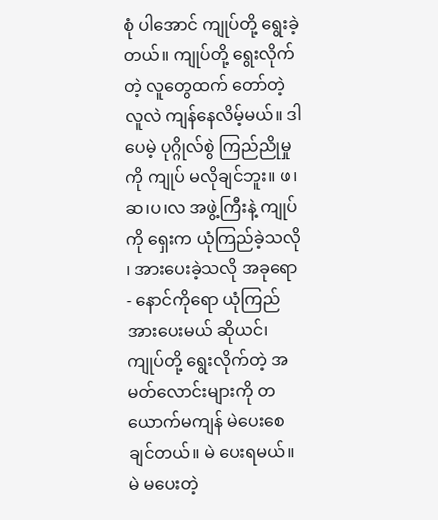စုံ ပါအောင် ကျုပ်တို့ ရွေးခဲ့တယ်။ ကျုပ်တို့ ရွေးလိုက်တဲ့ လူတွေထက် တော်တဲ့လူလဲ ကျန်နေလိမ့်မယ်။ ဒါပေမဲ့ ပုဂ္ဂိုလ်စွဲ ကြည်ညိုမှုကို ကျုပ် မလိုချင်ဘူး။ ဖ၊ဆ၊ပ၊လ အဖွဲ့ကြီးနဲ့ ကျုပ်ကို ရှေးက ယုံကြည်ခဲ့သလို ၊ အားပေးခဲ့သလို အခုရော - နောင်ကိုရော ယုံကြည် အားပေးမယ် ဆိုယင်၊ ကျုပ်တို့ ရွေးလိုက်တဲ့ အမတ်လောင်းများကို တယောက်မကျန် မဲပေးစေချင်တယ်။ မဲ ပေးရမယ်။ မဲ မပေးတဲ့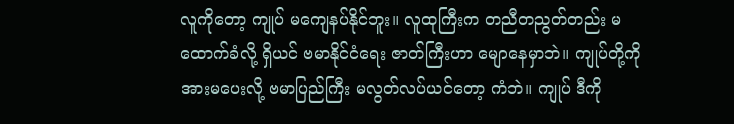လူကိုတော့ ကျုပ် မကျေနပ်နိုင်ဘူး။ လူထုကြီးက တညီတညွတ်တည်း မထောက်ခံလို့ ရှိယင် ဗမာနိုင်ငံရေး ဇာတ်ကြီးဟာ မျောနေမှာဘဲ။ ကျုပ်တို့ကို အားမပေးလို့ ဗမာပြည်ကြီး မလွတ်လပ်ယင်တော့ ကံဘဲ။ ကျုပ် ဒီကို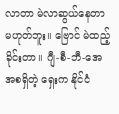လာတာ မဲလာဆွယ်နေတာ မဟုတ်ဘူး။ ဗြောင် မဲထည့်ခိုင်းတာ။ ဂျီ-စီ-ဘီ-အေ အစရှိတဲ့ ရှေးက နိုင်ငံ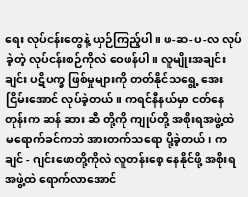ရေး လုပ်ငန်းတွေနဲ့ ယှဉ်ကြည့်ပါ။ ဖ-ဆ-ပ-လ လုပ်ခဲ့တဲ့ လုပ်ငန်းစဉ်ကိုလဲ ဝေဖန်ပါ။ လူမျိုးအချင်းချင်း ပဋိပက္ခ ဖြစ်မှုများကို တတ်နိုင်သရွေ့ အေးငြိမ်းအောင် လုပ်ခဲ့တယ်။ ကရင်နီနယ်မှာ ငတ်နေတုန်းက ဆန် ဆား ဆီ တို့ကို ကျုပ်တို့ အစိုးရအဖွဲ့ထဲ မရောက်ခင်ကဘဲ အားတက်သရော ပို့ခဲ့တယ်၊ ကချင် - ဂျင်းဖောတို့ကိုလဲ လူတန်းစေ့ နေနိုင်ဖို့ အစိုးရအဖွဲ့ထဲ ရောက်လာအောင်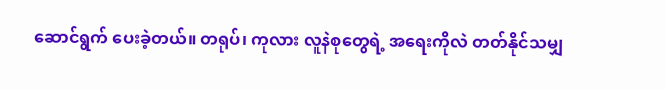ဆောင်ရွက် ပေးခဲ့တယ်။ တရုပ်၊ ကုလား လူနဲစုတွေရဲ့ အရေးကိုလဲ တတ်နိုင်သမျှ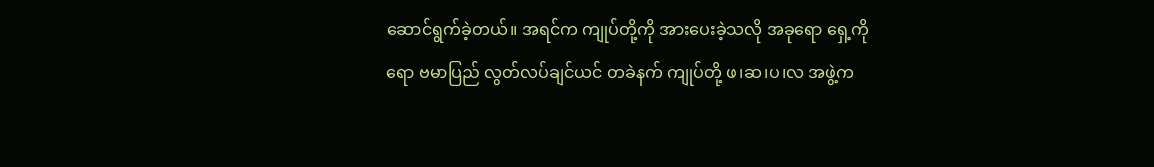ဆောင်ရွက်ခဲ့တယ်။ အရင်က ကျုပ်တို့ကို အားပေးခဲ့သလို အခုရော ရှေ့ကိုရော ဗမာပြည် လွတ်လပ်ချင်ယင် တခဲနက် ကျုပ်တို့ ဖ၊ဆ၊ပ၊လ အဖွဲ့က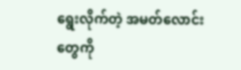ရွေးလိုက်တဲ့ အမတ်လောင်းတွေကို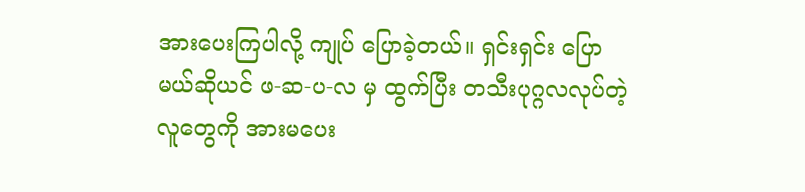အားပေးကြပါလို့ ကျုပ် ပြောခဲ့တယ်။ ရှင်းရှင်း ပြောမယ်ဆိုယင် ဖ-ဆ-ပ-လ မှ ထွက်ပြီး တသီးပုဂ္ဂလလုပ်တဲ့ လူတွေကို အားမပေး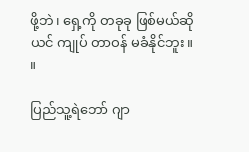ဖို့ဘဲ၊ ရှေ့ကို တခုခု ဖြစ်မယ်ဆိုယင် ကျုပ် တာဝန် မခံနိုင်ဘူး။ ။

ပြည်သူ့ရဲဘော် ဂျာ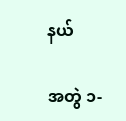နယ်

အတွဲ ၁-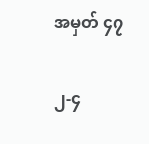အမှတ် ၄၇

၂-၄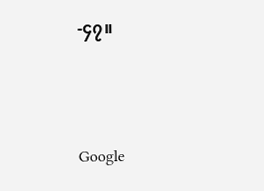-၄၇။



Google